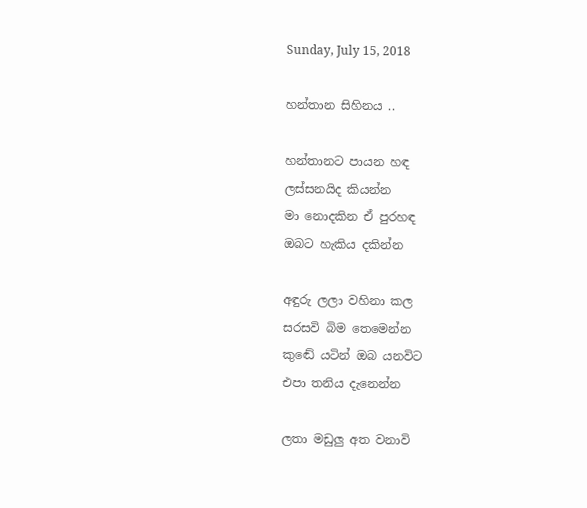Sunday, July 15, 2018

හන්තාන සිහිනය ..

හන්තානට පායන හඳ
ලස්සනයිද කියන්න
මා නොදකින ඒ පුරහඳ
ඔබට හැකිය දකින්න

අඳුරු ලලා වහිනා කල
සරසවි බිම තෙමෙන්න
කුඬේ යටින් ඔබ යනවිට
එපා තනිය දැනෙන්න

ලතා මඩුලු අත වනාවි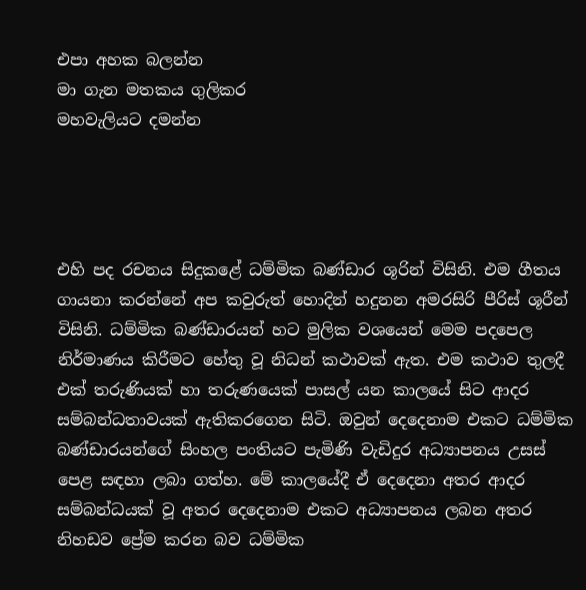එපා අහක බලන්න
මා ගැන මතකය ගුලිකර
මහවැලියට දමන්න




එහි පද රචනය සිදුකළේ ධම්මික බණ්ඩාර ශූරින් විසිනි. එම ගීතය ගායනා කරන්නේ අප කවුරුත් හොදින් හදුනන අමරසිරි පීරිස් ශූරීන් විසිනි. ධම්මික බණ්ඩාරයන් හට මුලික වශයෙන් මෙම පදපෙල නිර්මාණය කිරීමට හේතු වූ නිධන් කථාවක් ඇත. එම කථාව තුලදී එක් තරුණියක් හා තරුණයෙක් පාසල් යන කාලයේ සිට ආදර සම්බන්ධතාවයක් ඇතිකරගෙන සිටි. ඔවුන් දෙදෙනාම එකට ධම්මික බණ්ඩාරයන්ගේ සිංහල පංතියට පැමිණි වැඩිදුර අධ්‍යාපනය උසස් පෙළ සඳහා ලබා ගත්හ. මේ කාලයේදී ඒ දෙදෙනා අතර ආදර සම්බන්ධයක් වූ අතර දෙදෙනාම එකට අධ්‍යාපනය ලබන අතර නිහඩව ප්‍රේම කරන බව ධම්මික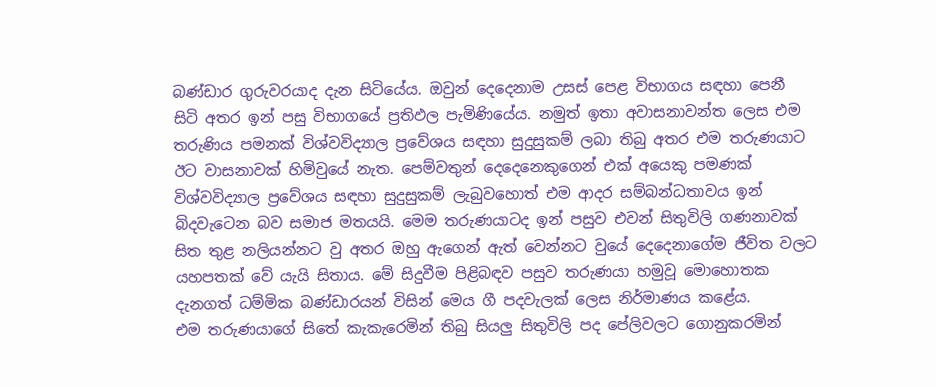බණ්ඩාර ගුරුවරයාද දැන සිටියේය. ඔවුන් දෙදෙනාම උසස් පෙළ විභාගය සඳහා පෙනී සිටි අතර ඉන් පසු විභාගයේ ප්‍රතිඵල පැමිණියේය. නමුත් ඉතා අවාසනාවන්ත ලෙස එම තරුණිය පමනක් විශ්වවිද්‍යාල ප්‍රවේශය සඳහා සුදුසුකම් ලබා තිබු අතර එම තරුණයාට ඊට වාසනාවක් හිමිවුයේ නැත. පෙම්වතුන් දෙදෙනෙකුගෙන් එක් අයෙකු පමණක් විශ්වවිද්‍යාල ප්‍රවේශය සඳහා සුදුසුකම් ලැබුවහොත් එම ආදර සම්බන්ධතාවය ඉන් බිදවැටෙන බව සමාජ මතයයි. මෙම තරුණයාටද ඉන් පසුව එවන් සිතුවිලි ගණනාවක් සිත තුළ නලියන්නට වු අතර ඔහු ඇගෙන් ඇත් වෙන්නට වුයේ දෙදෙනාගේම ජීවිත වලට යහපතක් වේ යැයි සිතාය. මේ සිදුවීම පිළිබඳව පසුව තරුණයා හමුවූ මොහොතක දැනගත් ධම්මික බණ්ඩාරයන් විසින් මෙය ගී පදවැලක් ලෙස නිර්මාණය කළේය.
එම තරුණයාගේ සිතේ කැකැරෙමින් තිබු සියලු සිතුවිලි පද පේලිවලට ගොනුකරමින්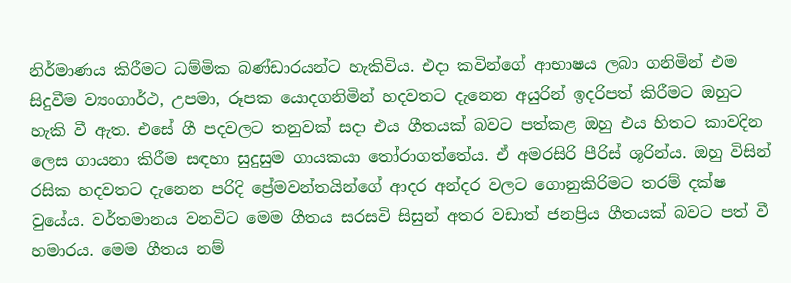නිර්මාණය කිරීමට ධම්මික බණ්ඩාරයන්ට හැකිවිය. එදා කවින්ගේ ආභාෂය ලබා ගනිමින් එම සිදුවීම ව්‍යංගාර්ථ, උපමා, රූපක යොදගනිමින් හදවතට දැනෙන අයුරින් ඉදරිපත් කිරීමට ඔහුට හැකි වී ඇත. එසේ ගී පදවලට තනුවක් සදා එය ගීතයක් බවට පත්කළ ඔහු එය හිතට කාවදින ලෙස ගායනා කිරීම සඳහා සුදුසුම ගායකයා තෝරාගත්තේය. ඒ අමරසිරි පීරිස් ශූරින්ය. ඔහු විසින් රසික හදවතට දැනෙන පරිදි ප්‍රේමවන්තයින්ගේ ආදර අන්දර වලට ගොනුකිරිමට තරම් දක්ෂ වුයේය. වර්තමානය වනවිට මෙම ගීතය සරසවි සිසුන් අතර වඩාත් ජනප්‍රිය ගීතයක් බවට පත් වී හමාරය. මෙම ගීතය නම්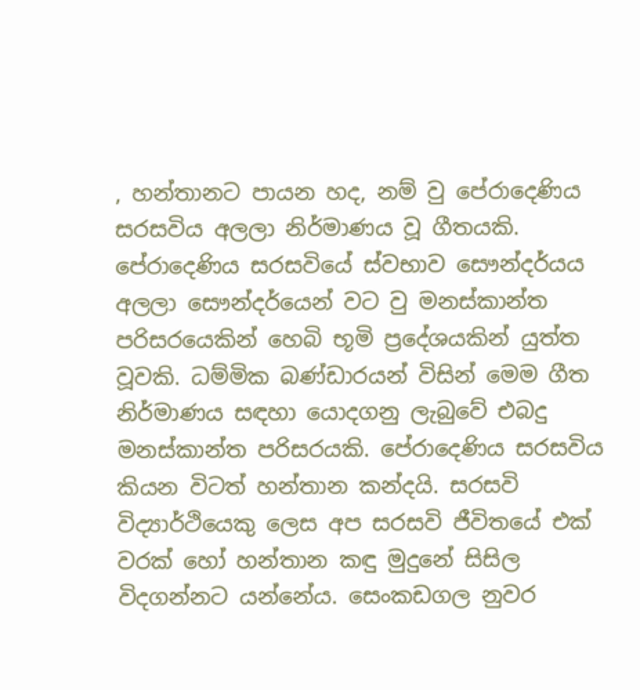, හන්තානට පායන හද, නම් වු පේරාදෙණිය සරසවිය අලලා නිර්මාණය වූ ගීතයකි.
පේරාදෙණිය සරසවියේ ස්වභාව සෞන්දර්යය අලලා සෞන්දර්යෙන් වට වු මනස්කාන්ත පරිසරයෙකින් හෙබි භූමි ප්‍රදේශයකින් යුත්ත වූවකි. ධම්මික බණ්ඩාරයන් විසින් මෙම ගීත නිර්මාණය සඳහා යොදගනු ලැබුවේ එබදු මනස්කාන්ත පරිසරයකි. පේරාදෙණිය සරසවිය කියන විටත් හන්තාන කන්දයි. සරසවි විද්‍යාර්ථියෙකු ලෙස අප සරසවි ජීවිතයේ එක් වරක් හෝ හන්තාන කඳු මුදුනේ සිසිල විදගන්නට යන්නේය. සෙංකඩගල නුවර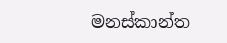මනස්කාන්ත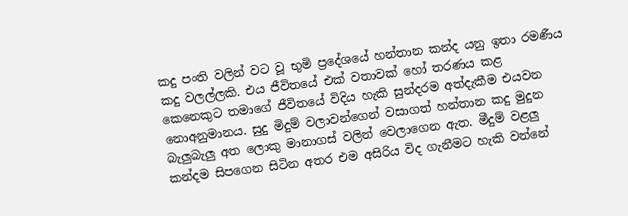කදු පංති වලින් වට වූ භුමි ප්‍රදේශයේ හන්තාන කන්ද යනු ඉතා රමණීය කදු වලල්ලකි. එය ජීවිතයේ එක් වතාවක් හෝ තරණය කළ කෙනෙකුට තමාගේ ජීවිතයේ විදිය හැකි සුන්දරම අත්දැකීම එයවන නොඅනුමානය. සුදු මිදුම් වලාවන්ගෙන් වසාගත් හන්තාන කදු මුදුන බැලුබැලු අත ලොකු මානාගස් වලින් වෙලාගෙන ඇත. මීදුම් වළලු කන්දම සිපගෙන සිටින අතර එම අසිරිය විද ගැනීමට හැකි වන්නේ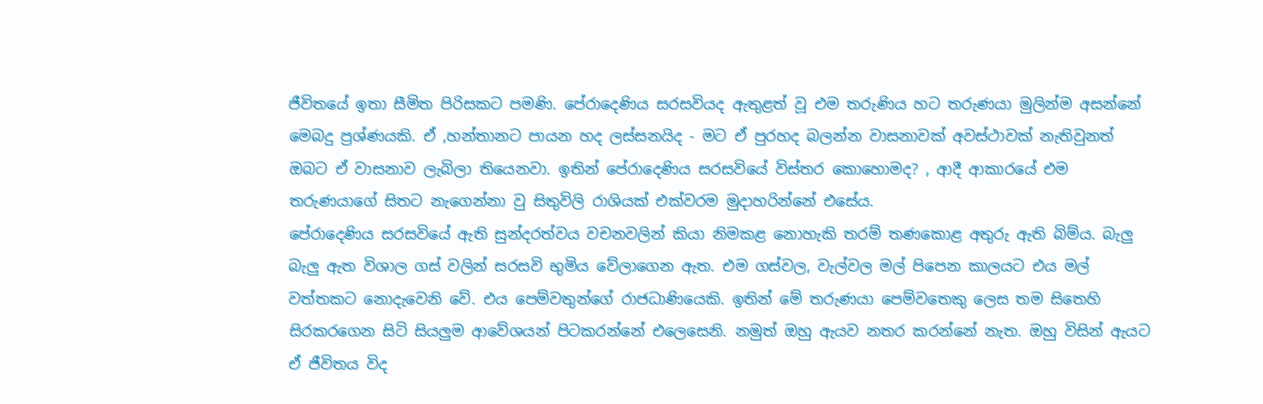ජීවිතයේ ඉතා සීමිත පිරිසකට පමණි. පේරාදෙණිය සරසවියද ඇතුළත් වූ එම තරුණිය හට තරුණයා මුලින්ම අසන්නේ මෙබදු ප්‍රශ්ණයකි. ඒ ,හන්තානට පායන හද ලස්සනයිද - මට ඒ පුරහද බලන්න වාසනාවක් අවස්ථාවක් නැතිවුනත් ඔබට ඒ වාසනාව ලැබිලා තියෙනවා. ඉතින් පේරාදෙණිය සරසවියේ විස්තර කොහොමද? , ආදී ආකාරයේ එම තරුණයාගේ සිතට නැගෙන්නා වු සිතුවිලි රාශියක් එක්වරම මුදාහරින්නේ එසේය.
පේරාදෙණිය සරසවියේ ඇති සුන්දරත්වය වචනවලින් කියා නිමකළ නොහැකි තරම් තණකොළ අතුරු ඇති බිම්ය. බැලු බැලු ඇත විශාල ගස් වලින් සරසවි භුමිය වේලාගෙන ඇත. එම ගස්වල, වැල්වල මල් පිපෙන කාලයට එය මල් වත්තකට නොදැවෙනි වේ. එය පෙම්වතුන්ගේ රාජධාණියෙකි. ඉතින් මේ තරුණයා පෙම්වතෙකු ලෙස තම සිතෙහි සිරකරගෙන සිටි සියලුම ආවේශයන් පිටකරන්නේ එලෙසෙනි. නමුත් ඔහු ඇයව නතර කරන්නේ නැත. ඔහු විසින් ඇයට ඒ ජීවිතය විද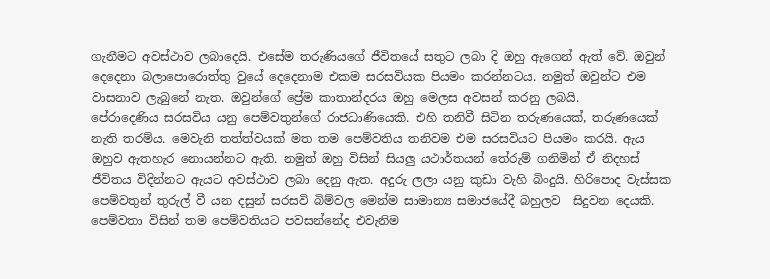ගැනීමට අවස්ථාව ලබාදෙයි. එසේම තරුණියගේ ජීවිතයේ සතුට ලබා දි ඔහු ඇගෙන් ඇත් වේ. ඔවුන් දෙදෙනා බලාපොරොත්තු වුයේ දෙදෙනාම එකම සරසවියක පියමං කරන්නටය. නමුත් ඔවුන්ට එම වාසනාව ලැබුනේ නැත. ඔවුන්ගේ ප්‍රේම කාතාන්දරය ඔහු මෙලස අවසන් කරනු ලබයි.
පේරාදෙණිය සරසවිය යනු පෙම්වතුන්ගේ රාජධාණියෙකි. එහි තනිවී සිටින තරුණයෙක්, තරුණයෙක් නැති තරම්ය. මෙවැනි තත්ත්වයක් මත තම පෙම්වතිය තනිවම එම සරසවියට පියමං කරයි. ඇය ඔහුව ඇතහැර නොයන්නට ඇති. නමුත් ඔහු විසින් සියලු යථාර්තයන් තේරුම් ගනිමින් ඒ නිදහස් ජීවිතය විදින්නට ඇයට අවස්ථාව ලබා දෙනු ඇත. අදුරු ලලා යනු කුඩා වැහි බිංදුයි. හිරිපොද වැස්සක පෙම්වතුන් තුරුල් වී යන දසුන් සරසවි බිම්වල මෙන්ම සාමාන්‍ය සමාජයේදී බහුලව  සිදුවන දෙයකි. පෙම්වතා විසින් තම පෙම්වතියට පවසන්නේද එවැනිම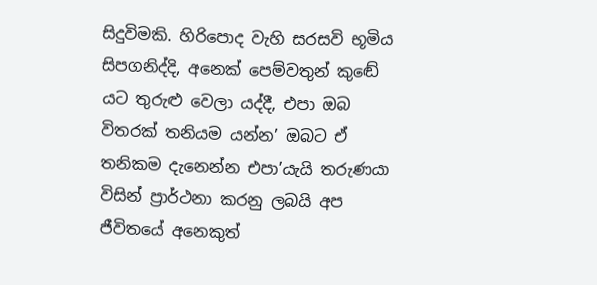සිදුවිමකි. හිරිපොද වැහි සරසවි භූමිය සිපගනිද්දි, අනෙක් පෙම්වතුන් කුඬේ යට තුරුළු වෙලා යද්දී, එපා ඔබ විතරක් තනියම යන්න’ ඔබට ඒ තනිකම දැනෙන්න එපා’යැයි තරුණයා විසින් ප්‍රාර්ථනා කරනු ලබයි අප ජීවිතයේ අනෙකුත්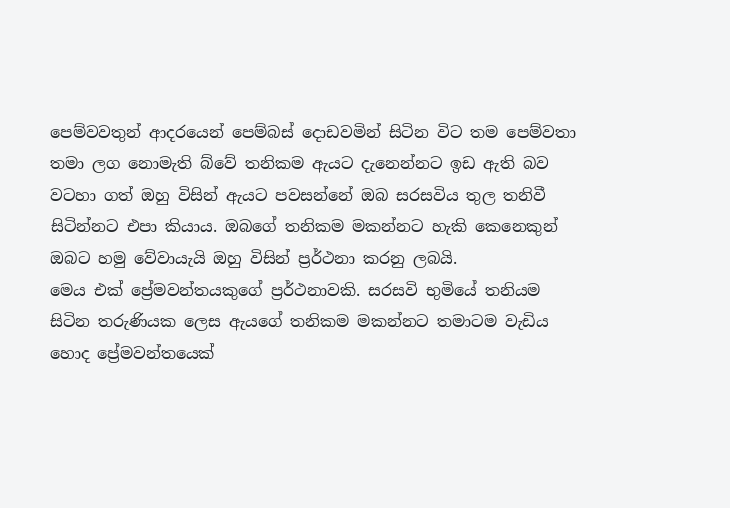පෙම්වවතුන් ආදරයෙන් පෙම්බස් දොඩවමින් සිටින විට තම පෙම්වතා තමා ලග නොමැති බ්වේ තනිකම ඇයට දැනෙන්නට ඉඩ ඇති බව වටහා ගත් ඔහු විසින් ඇයට පවසන්නේ ඔබ සරසවිය තුල තනිවී සිටින්නට එපා කියාය. ඔබගේ තනිකම මකන්නට හැකි කෙනෙකුන් ඔබට හමු වේවායැයි ඔහු විසින් ප්‍රර්ථනා කරනු ලබයි.
මෙය එක් ප්‍රේමවන්තයකුගේ ප්‍රර්ථනාවකි. සරසවි භුමියේ තනියම සිටින තරුණියක ලෙස ඇයගේ තනිකම මකන්නට තමාටම වැඩිය හොද ප්‍රේමවන්තයෙක්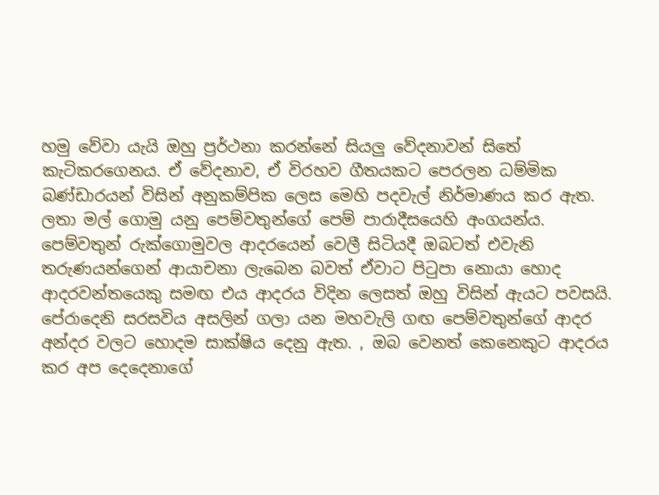හමු වේවා යැයි ඔහු ප්‍රර්ථනා කරන්නේ සියලු වේදනාවන් සිතේ කැටිකරගෙනය. ඒ වේදනාව, ඒ විරහව ගීතයකට පෙරලන ධම්මික බණ්ඩාරයන් විසින් අනුකම්පික ලෙස මෙහි පදවැල් නිර්මාණය කර ඇත. ලතා මල් ගොමු යනු පෙම්වතුන්ගේ පෙම් පාරාදීසයෙහි අංගයන්ය. පෙම්වතුන් රුක්ගොමුවල ආදරයෙන් වෙලී සිටියදී ඔබටත් එවැනි තරුණයන්ගෙන් ආයාචනා ලැබෙන බවත් ඒවාට පිටුපා නොයා හොද ආදරවන්තයෙකු සමඟ එය ආදරය විදින ලෙසත් ඔහු විසින් ඇයට පවසයි. පේරාදෙනි සරසවිය අසලින් ගලා යන මහවැලි ගඟ පෙම්වතුන්ගේ ආදර අන්දර වලට හොදම සාක්ෂිය දෙනු ඇත. , ඔබ වෙනත් කෙනෙකුට ආදරය කර අප දෙදෙනාගේ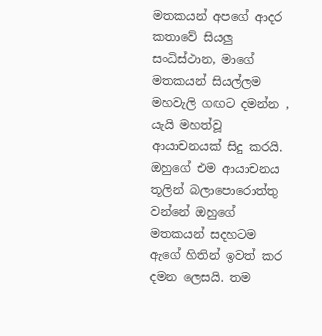මතකයන් අපගේ ආදර කතාවේ සියලු සංධිස්ථාන, මාගේ මතකයන් සියල්ලම මහවැලි ගඟට දමන්න , යැයි මහත්වූ ආයාචනයක් සිදු කරයි. ඔහුගේ එම ආයාචනය තූලින් බලාපොරොත්තු වන්නේ ඔහුගේ මතකයන් සදහටම ඇගේ හිතින් ඉවත් කර දමන ලෙසයි. තම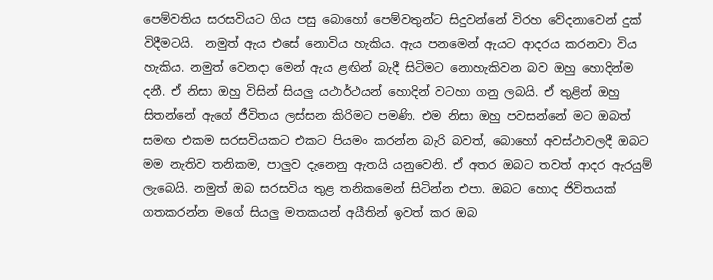පෙම්වතිය සරසවියට ගිය පසු බොහෝ පෙම්වතුන්ට සිදුවන්නේ විරහ වේදනාවෙන් දුක් විදීමටයි.  නමුත් ඇය එසේ නොවිය හැකිය. ඇය පනමෙන් ඇයට ආදරය කරනවා විය හැකිය. නමුත් වෙනදා මෙන් ඇය ළඟින් බැදී සිටිමට නොහැකිවන බව ඔහු හොදින්ම දනී. ඒ නිසා ඔහු විසින් සියලු යථාර්ථයන් හොදින් වටහා ගනු ලබයි. ඒ තුළින් ඔහු සිතන්නේ ඇගේ ජීවිතය ලස්සන කිරිමට පමණි. එම නිසා ඔහු පවසන්නේ මට ඔබත් සමඟ එකම සරසවියකට එකට පියමං කරන්න බැරි බවත්, බොහෝ අවස්ථාවලදී ඔබට මම නැතිව තනිකම, පාලුව දැනෙනු ඇතයි යනුවෙනි. ඒ අතර ඔබට තවත් ආදර ඇරයුම් ලැබෙයි. නමුත් ඔබ සරසවිය තුළ තනිකමෙන් සිටින්න එපා. ඔබට හොද ජිවිතයක් ගතකරන්න මගේ සියලු මතකයන් අයීතින් ඉවත් කර ඔබ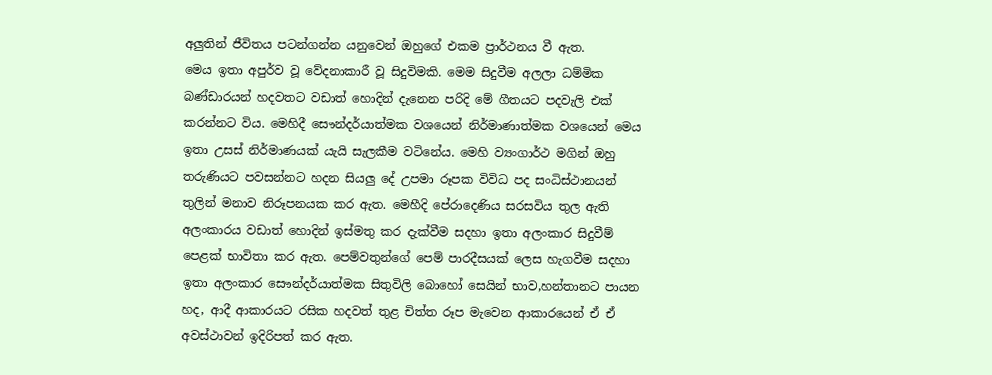අලුතින් ජීවිතය පටන්ගන්න යනුවෙන් ඔහුගේ එකම ප්‍රාර්ථනය වී ඇත.
මෙය ඉතා අපුර්ව වූ වේදනාකාරී වූ සිදුවිමකි. මෙම සිදුවීම අලලා ධම්මික බණ්ඩාරයන් හදවතට වඩාත් හොදින් දැනෙන පරිදි මේ ගීතයට පදවැලි එක් කරන්නට විය. මෙහිදී සෞන්දර්යාත්මක වශයෙන් නිර්මාණාත්මක වශයෙන් මෙය ඉතා උසස් නිර්මාණයක් යැයි සැලකීම වටිනේය. මෙහි ව්‍යංගාර්ථ මගින් ඔහු තරුණියට පවසන්නට හදන සියලු දේ උපමා රූපක විවිධ පද සංධිස්ථානයන් තුලින් මනාව නිරූපනයක කර ඇත. මෙහීදි පේරාදෙණිය සරසවිය තුල ඇති අලංකාරය වඩාත් හොදින් ඉස්මතු කර දැක්වීම සදහා ඉතා අලංකාර සිදුවීම් පෙළක් භාවිතා කර ඇත. පෙම්වතුන්ගේ පෙම් පාරදීසයක් ලෙස හැගවීම සදහා ඉතා අලංකාර සෞන්දර්යාත්මක සිතුවිලි බොහෝ සෙයින් භාව,හන්තානට පායන හද, ආදී ආකාරයට රසික හදවත් තුළ චිත්ත රූප මැවෙන ආකාරයෙන් ඒ ඒ අවස්ථාවන් ඉදිරිපත් කර ඇත.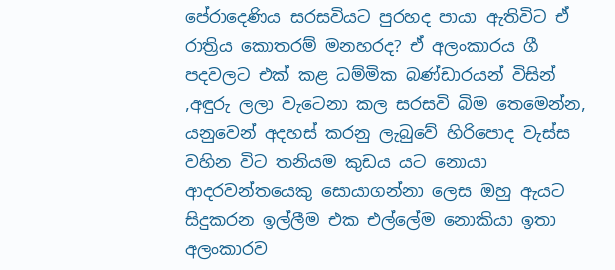පේරාදෙණිය සරසවියට පුරහද පායා ඇතිවිට ඒ රාත්‍රිය කොතරම් මනහරද? ඒ අලංකාරය ගී පදවලට එක් කළ ධම්මික බණ්ඩාරයන් විසින් ,අඳුරු ලලා වැටෙනා කල සරසවි බිම තෙමෙන්න, යනුවෙන් අදහස් කරනු ලැබුවේ හිරිපොද වැස්ස වහින විට තනියම කුඩය යට නොයා ආදරවන්තයෙකු සොයාගන්නා ලෙස ඔහු ඇයට සිදුකරන ඉල්ලීම එක එල්ලේම නොකියා ඉතා අලංකාරව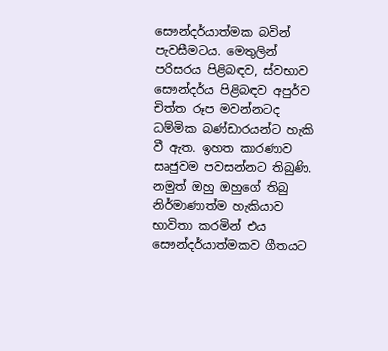සෞන්දර්යාත්මක බවින් පැවසීමටය. මෙතුලින් පරිසරය පිළිබඳව, ස්වභාව සෞන්දර්ය පිළිබඳව අපුර්ව චිත්ත රූප මවන්නටද ධම්මික බණ්ඩාරයන්ට හැකි වී ඇත. ඉහත කාරණාව සෘජුවම පවසන්නට තිබුණි. නමුත් ඔහු ඔහුගේ තිබු නිර්මාණාත්ම හැකියාව භාවිතා කරමින් එය සෞන්දර්යාත්මකව ගීතයට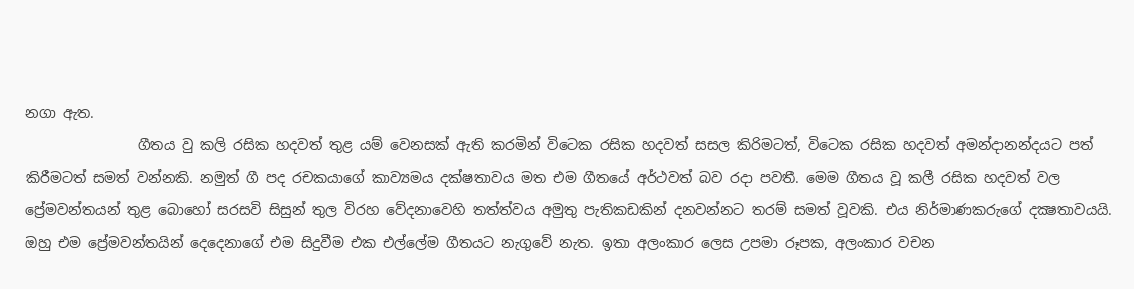නගා ඇත.
                ගීතය වු කලි රසික හදවත් තුළ යම් වෙනසක් ඇති කරමින් විටෙක රසික හදවත් සසල කිරිමටත්, විටෙක රසික හදවත් අමන්දානන්දයට පත් කිරීමටත් සමත් වන්නකි. නමුත් ගී පද රචකයාගේ කාව්‍යමය දක්ෂතාවය මත එම ගීතයේ අර්ථවත් බව රදා පවතී. මෙම ගීතය වූ කලී රසික හදවත් වල ප්‍රේමවන්තයන් තුළ බොහෝ සරසවි සිසුන් තුල විරහ වේදනාවෙහි තත්ත්වය අමුතු පැතිකඩකින් දනවන්නට තරම් සමත් වූවකි. එය නිර්මාණකරුගේ දක්‍ෂතාවයයි. ඔහු එම ප්‍රේමවන්තයින් දෙදෙනාගේ එම සිදුවීම එක එල්ලේම ගීතයට නැගුවේ නැත. ඉතා අලංකාර ලෙස උපමා රූපක, අලංකාර වචන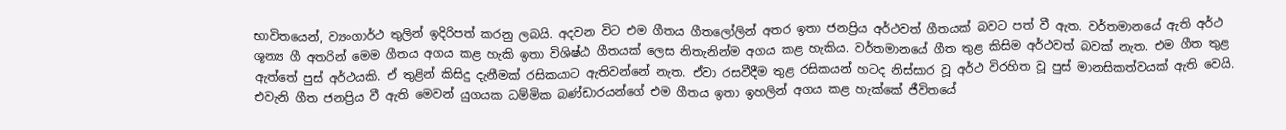භාවිතයෙන්, ව්‍යංගාර්ථ තුලින් ඉදිරිපත් කරනු ලබයි. අදවන විට එම ගීතය ගීතලෝලින් අතර ඉතා ජනප්‍රිය අර්ථවත් ගීතයක් බවට පත් වී ඇත. වර්තමානයේ ඇති අර්ථ ශූන්‍ය ගී අතරින් මෙම ගීතය අගය කළ හැකි ඉතා විශිෂ්ඨ ගීතයක් ලෙස නිතැනින්ම අගය කළ හැකිය. වර්තමානයේ ගීත තුළ කිසිම අර්ථවත් බවක් නැත. එම ගීත තුළ ඇත්තේ පුස් අර්ථයකි. ඒ තුළින් කිසිදු දැනීමක් රසිකයාට ඇතිවන්නේ නැත. ඒවා රසවීදීම තුළ රසිකයන් හටද නිස්සාර වූ අර්ථ විරහිත වූ පුස් මානසිකත්වයක් ඇති වෙයි. එවැනි ගීත ජනප්‍රිය වී ඇති මෙවන් යුගයක ධම්මික බණ්ඩාරයන්ගේ එම ගීතය ඉතා ඉහලින් අගය කළ හැක්කේ ජීවිතයේ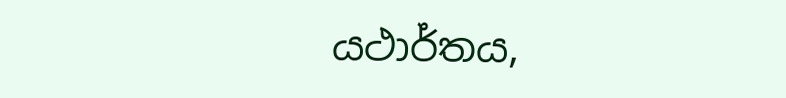යථාර්තය,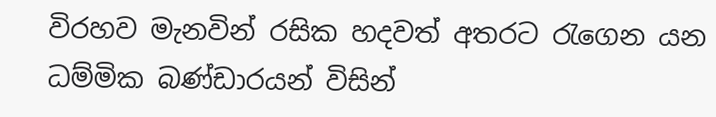විරහව මැනවින් රසික හදවත් අතරට රැගෙන යන ධම්මික බණ්ඩාරයන් විසින්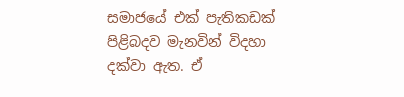සමාජයේ එක් පැතිකඩක් පිළිබදව මැනවින් විදහා දක්වා ඇත. ඒ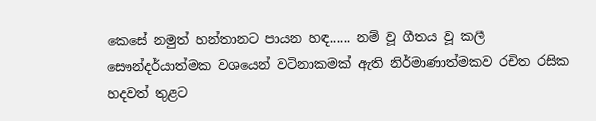කෙසේ නමුත් හන්තානට පායන හඳ...... නම් වූ ගීතය වූ කලී සෞන්දර්යාත්මක වශයෙන් වටිනාකමක් ඇති නිර්මාණාත්මකව රචිත රසික හදවත් තුළට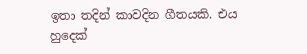ඉතා තදින් කාවදින ගීතයකි. එය හුදෙක්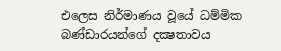එලෙස නිර්මාණය වූයේ ධම්මික බණ්ඩාරයන්ගේ දක්‍ෂතාවය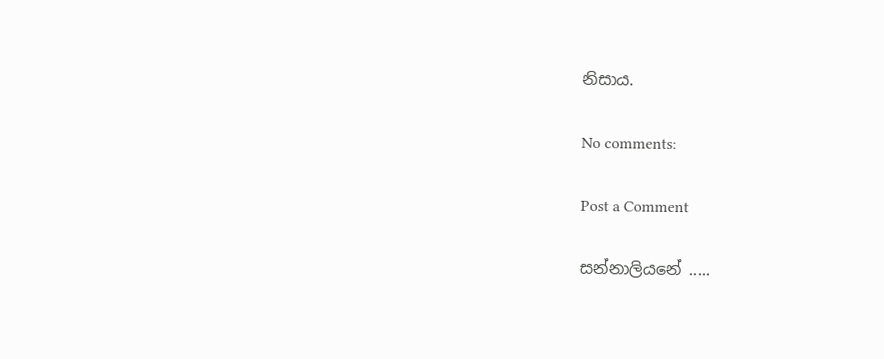නිසාය.

No comments:

Post a Comment

සන්නාලියනේ .....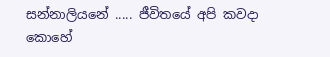සන්නාලියනේ ..... ජීවිතයේ අපි කවදා කොහේ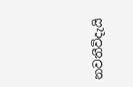නවතීවිදැයි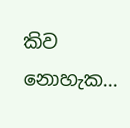කිව නොහැක...